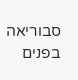סבוריאה בפנים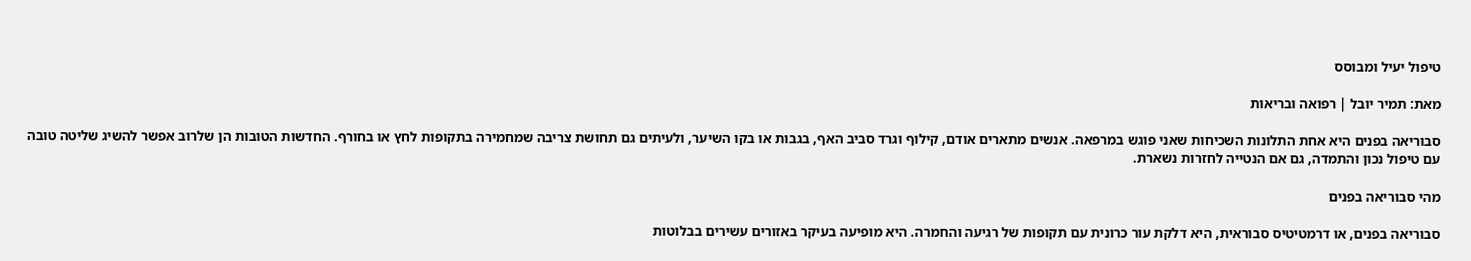טיפול יעיל ומבוסס

מאת: תמיר יובל | רפואה ובריאות

סבוריאה בפנים היא אחת התלונות השכיחות שאני פוגש במרפאה. אנשים מתארים אודם, קילוף וגרד סביב האף, בגבות או בקו השיער, ולעיתים גם תחושת צריבה שמחמירה בתקופות לחץ או בחורף. החדשות הטובות הן שלרוב אפשר להשיג שליטה טובה עם טיפול נכון והתמדה, גם אם הנטייה לחזרות נשארת.

מהי סבוריאה בפנים

סבוריאה בפנים, או דרמטיטיס סבוראית, היא דלקת עור כרונית עם תקופות של רגיעה והחמרה. היא מופיעה בעיקר באזורים עשירים בבלוטות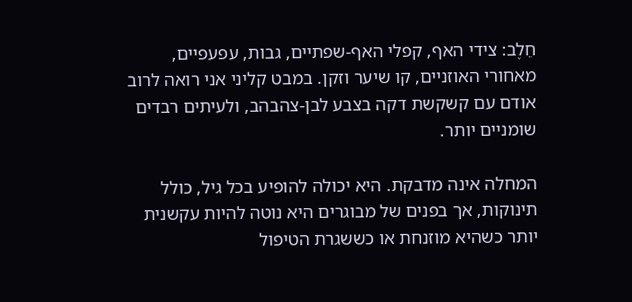חֵלֶב: צידי האף, קפלי האף-שפתיים, גבות, עפעפיים, מאחורי האוזניים, קו שיער וזקן. במבט קליני אני רואה לרוב אודם עם קשקשת דקה בצבע לבן-צהבהב, ולעיתים רבדים שומניים יותר.

המחלה אינה מדבקת. היא יכולה להופיע בכל גיל, כולל תינוקות, אך בפנים של מבוגרים היא נוטה להיות עקשנית יותר כשהיא מוזנחת או כששגרת הטיפול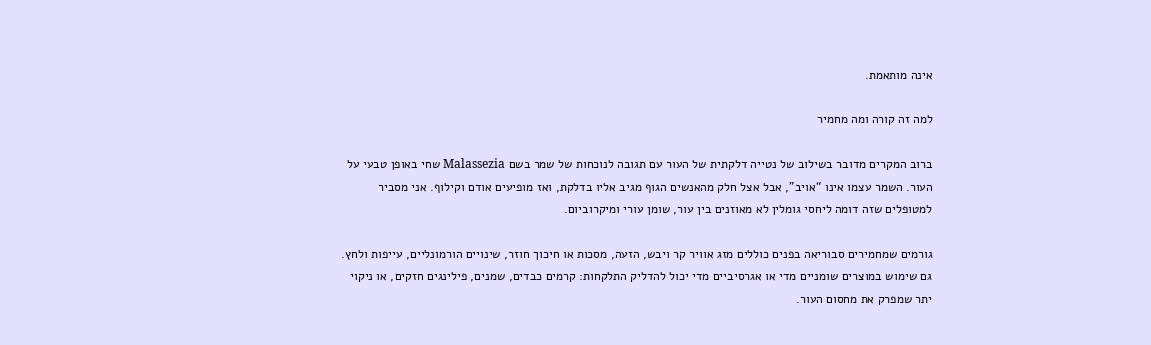אינה מותאמת.

למה זה קורה ומה מחמיר

ברוב המקרים מדובר בשילוב של נטייה דלקתית של העור עם תגובה לנוכחות של שמר בשם Malassezia שחי באופן טבעי על העור. השמר עצמו אינו “אויב”, אבל אצל חלק מהאנשים הגוף מגיב אליו בדלקת, ואז מופיעים אודם וקילוף. אני מסביר למטופלים שזה דומה ליחסי גומלין לא מאוזנים בין עור, שומן עורי ומיקרוביום.

גורמים שמחמירים סבוריאה בפנים כוללים מזג אוויר קר ויבש, הזעה, מסכות או חיכוך חוזר, שינויים הורמונליים, עייפות ולחץ. גם שימוש במוצרים שומניים מדי או אגרסיביים מדי יכול להדליק התלקחות: קרמים כבדים, שמנים, פילינגים חזקים, או ניקוי יתר שמפרק את מחסום העור.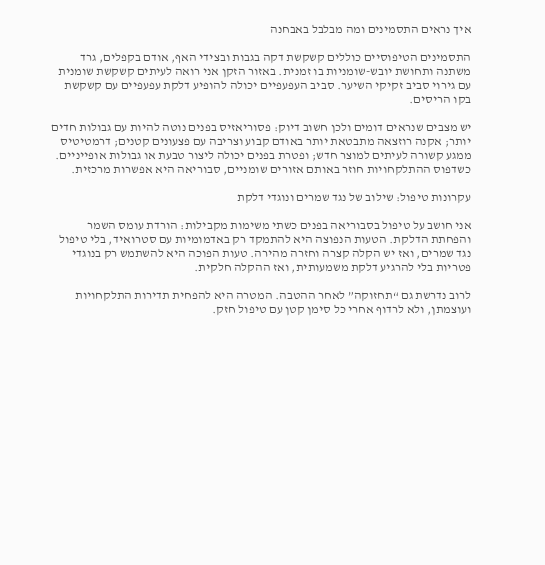איך נראים התסמינים ומה מבלבל באבחנה

התסמינים הטיפוסיים כוללים קשקשת דקה בגבות ובצידי האף, אודם בקפלים, גרד משתנה ותחושת יובש-שומניות בו זמנית. באזור הזקן אני רואה לעיתים קשקשת שומנית עם גירוי סביב זקיקי השיער. סביב העפעפיים יכולה להופיע דלקת עפעפיים עם קשקשת בקו הריסים.

יש מצבים שנראים דומים ולכן חשוב דיוק: פסוריאזיס בפנים נוטה להיות עם גבולות חדים יותר; אקנה רוזצאה מתבטאת יותר באודם קבוע וצריבה עם פצעונים קטנים; דרמטיטיס ממגע קשורה לעיתים למוצר חדש; ופטרת בפנים יכולה ליצור טבעת או גבולות אופייניים. כשדפוס ההתלקחויות חוזר באותם אזורים שומניים, סבוריאה היא אפשרות מרכזית.

עקרונות טיפול: שילוב של נגד שמרים ונוגדי דלקת

אני חושב על טיפול בסבוריאה בפנים כשתי משימות מקבילות: הורדת עומס השמר והפחתת הדלקת. הטעות הנפוצה היא להתמקד רק באדמומיות עם סטרואיד, בלי טיפול נגד שמרים, ואז יש הקלה קצרה וחזרה מהירה. טעות הפוכה היא להשתמש רק בנוגדי פטריות בלי להרגיע דלקת משמעותית, ואז ההקלה חלקית.

לרוב נדרשת גם “תחזוקה” לאחר ההטבה. המטרה היא להפחית תדירות התלקחויות ועוצמתן, ולא לרדוף אחרי כל סימן קטן עם טיפול חזק.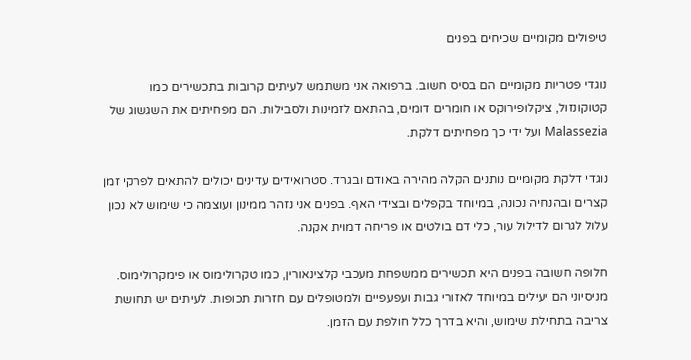טיפולים מקומיים שכיחים בפנים

נוגדי פטריות מקומיים הם בסיס חשוב. ברפואה אני משתמש לעיתים קרובות בתכשירים כמו קטוקונזול, ציקלופירוקס או חומרים דומים, בהתאם לזמינות ולסבילות. הם מפחיתים את השגשוג של Malassezia ועל ידי כך מפחיתים דלקת.

נוגדי דלקת מקומיים נותנים הקלה מהירה באודם ובגרד. סטרואידים עדינים יכולים להתאים לפרקי זמן קצרים ובהנחיה נכונה, במיוחד בקפלים ובצידי האף. בפנים אני נזהר ממינון ועוצמה כי שימוש לא נכון עלול לגרום לדילול עור, כלי דם בולטים או פריחה דמוית אקנה.

חלופה חשובה בפנים היא תכשירים ממשפחת מעכבי קלצינאורין, כמו טקרולימוס או פימקרולימוס. מניסיוני הם יעילים במיוחד לאזורי גבות ועפעפיים ולמטופלים עם חזרות תכופות. לעיתים יש תחושת צריבה בתחילת שימוש, והיא בדרך כלל חולפת עם הזמן.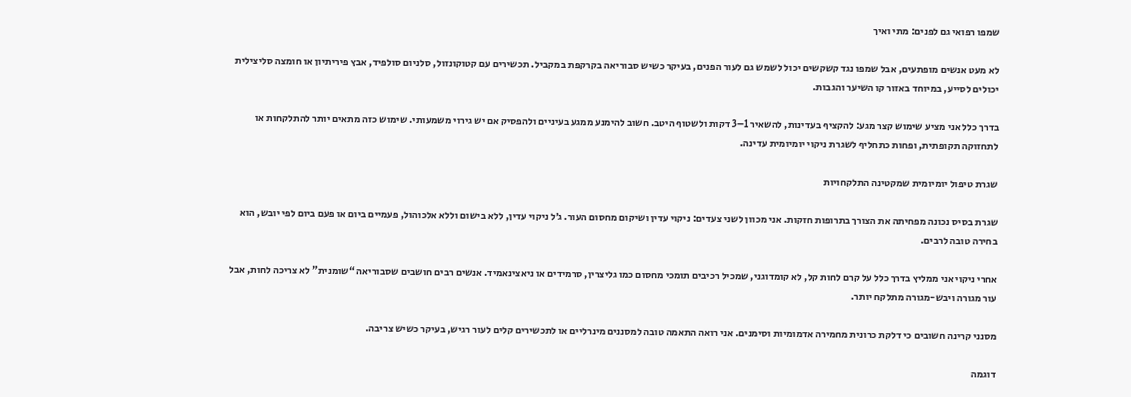שמפו רפואי גם לפנים: מתי ואיך

לא מעט אנשים מופתעים, אבל שמפו נגד קשקשים יכול לשמש גם לעור הפנים, בעיקר כשיש סבוריאה בקרקפת במקביל. תכשירים עם קטוקונזול, סלניום סולפיד, אבץ פיריתיון או חומצה סליצילית יכולים לסייע, במיוחד באזור קו השיער והגבות.

בדרך כלל אני מציע שימוש קצר מגע: להקציף בעדינות, להשאיר 1–3 דקות ולשטוף היטב. חשוב להימנע ממגע בעיניים ולהפסיק אם יש גירוי משמעותי. שימוש כזה מתאים יותר להתלקחות או לתחזוקה תקופתית, ופחות כתחליף לשגרת ניקוי יומיומית עדינה.

שגרת טיפול יומיומית שמקטינה התלקחויות

שגרת בסיס נכונה מפחיתה את הצורך בתרופות חזקות. אני מכוון לשני צעדים: ניקוי עדין ושיקום מחסום העור. ג׳ל ניקוי עדין, ללא בישום וללא אלכוהול, פעמיים ביום או פעם ביום לפי יובש, הוא בחירה טובה לרבים.

אחרי ניקוי אני ממליץ בדרך כלל על קרם לחות קל, לא קומדוגני, שמכיל רכיבים תומכי מחסום כמו גליצרין, סרמידים או ניאצינאמיד. אנשים רבים חושבים שסבוריאה “שומנית” לא צריכה לחות, אבל עור מגורה ויבש-מגורה מתלקח יותר.

מסנני קרינה חשובים כי דלקת כרונית מחמירה אדמומיות וסימנים. אני רואה התאמה טובה למסננים מינרליים או לתכשירים קלים לעור רגיש, בעיקר כשיש צריבה.

דוגמה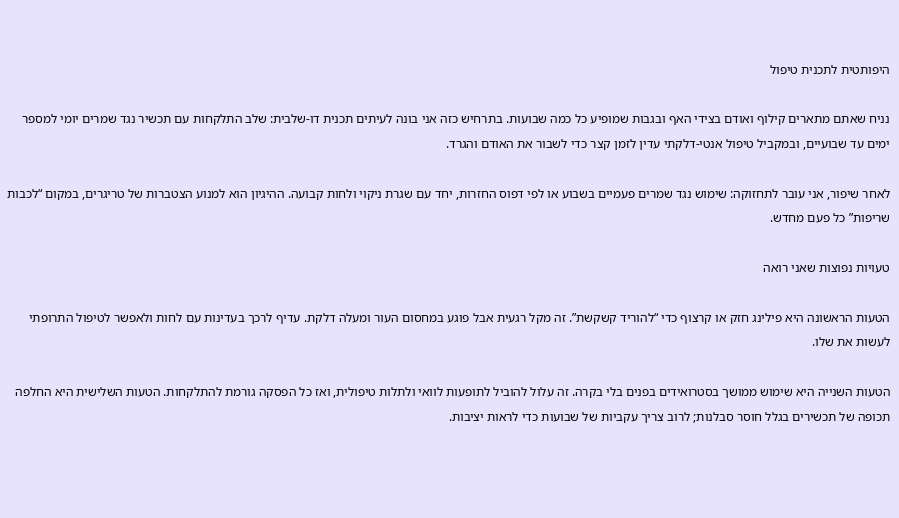היפותטית לתכנית טיפול

נניח שאתם מתארים קילוף ואודם בצידי האף ובגבות שמופיע כל כמה שבועות. בתרחיש כזה אני בונה לעיתים תכנית דו-שלבית: שלב התלקחות עם תכשיר נגד שמרים יומי למספר ימים עד שבועיים, ובמקביל טיפול אנטי-דלקתי עדין לזמן קצר כדי לשבור את האודם והגרד.

לאחר שיפור, אני עובר לתחזוקה: שימוש נגד שמרים פעמיים בשבוע או לפי דפוס החזרות, יחד עם שגרת ניקוי ולחות קבועה. ההיגיון הוא למנוע הצטברות של טריגרים, במקום “לכבות שריפות” כל פעם מחדש.

טעויות נפוצות שאני רואה

הטעות הראשונה היא פילינג חזק או קרצוף כדי “להוריד קשקשת”. זה מקל רגעית אבל פוגע במחסום העור ומעלה דלקת. עדיף לרכך בעדינות עם לחות ולאפשר לטיפול התרופתי לעשות את שלו.

הטעות השנייה היא שימוש ממושך בסטרואידים בפנים בלי בקרה. זה עלול להוביל לתופעות לוואי ולתלות טיפולית, ואז כל הפסקה גורמת להתלקחות. הטעות השלישית היא החלפה תכופה של תכשירים בגלל חוסר סבלנות; לרוב צריך עקביות של שבועות כדי לראות יציבות.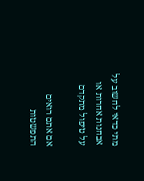מתי כדאי לחשוב על אבחנות אחרות או על טיפול מתקדם

אם אתם רואים התפשטות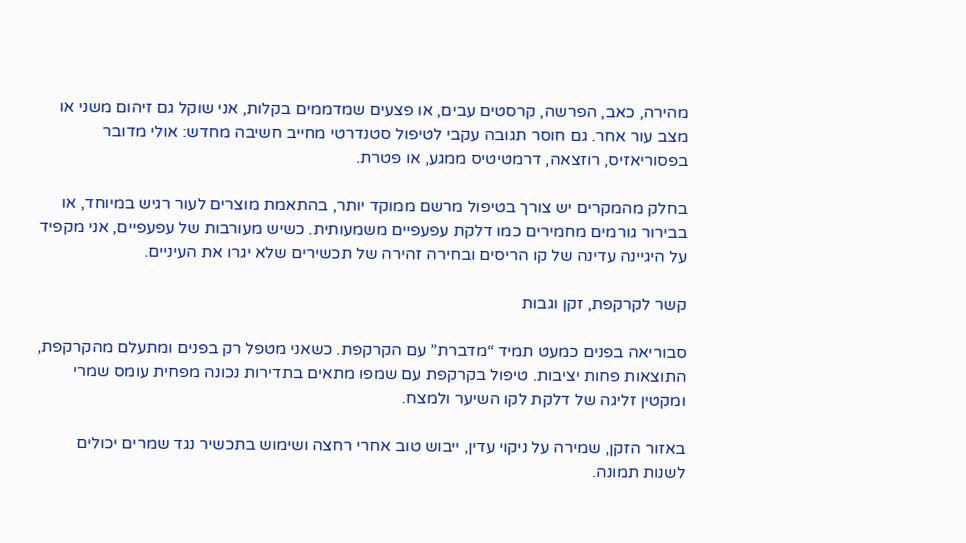מהירה, כאב, הפרשה, קרסטים עבים, או פצעים שמדממים בקלות, אני שוקל גם זיהום משני או מצב עור אחר. גם חוסר תגובה עקבי לטיפול סטנדרטי מחייב חשיבה מחדש: אולי מדובר בפסוריאזיס, רוזצאה, דרמטיטיס ממגע, או פטרת.

בחלק מהמקרים יש צורך בטיפול מרשם ממוקד יותר, בהתאמת מוצרים לעור רגיש במיוחד, או בבירור גורמים מחמירים כמו דלקת עפעפיים משמעותית. כשיש מעורבות של עפעפיים, אני מקפיד על היגיינה עדינה של קו הריסים ובחירה זהירה של תכשירים שלא יגרו את העיניים.

קשר לקרקפת, זקן וגבות

סבוריאה בפנים כמעט תמיד “מדברת” עם הקרקפת. כשאני מטפל רק בפנים ומתעלם מהקרקפת, התוצאות פחות יציבות. טיפול בקרקפת עם שמפו מתאים בתדירות נכונה מפחית עומס שמרי ומקטין זליגה של דלקת לקו השיער ולמצח.

באזור הזקן, שמירה על ניקוי עדין, ייבוש טוב אחרי רחצה ושימוש בתכשיר נגד שמרים יכולים לשנות תמונה.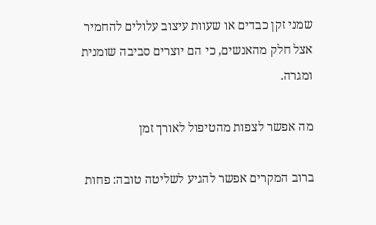שמני זקן כבדים או שעוות עיצוב עלולים להחמיר אצל חלק מהאנשים, כי הם יוצרים סביבה שומנית ומגרה.

מה אפשר לצפות מהטיפול לאורך זמן

ברוב המקרים אפשר להגיע לשליטה טובה: פחות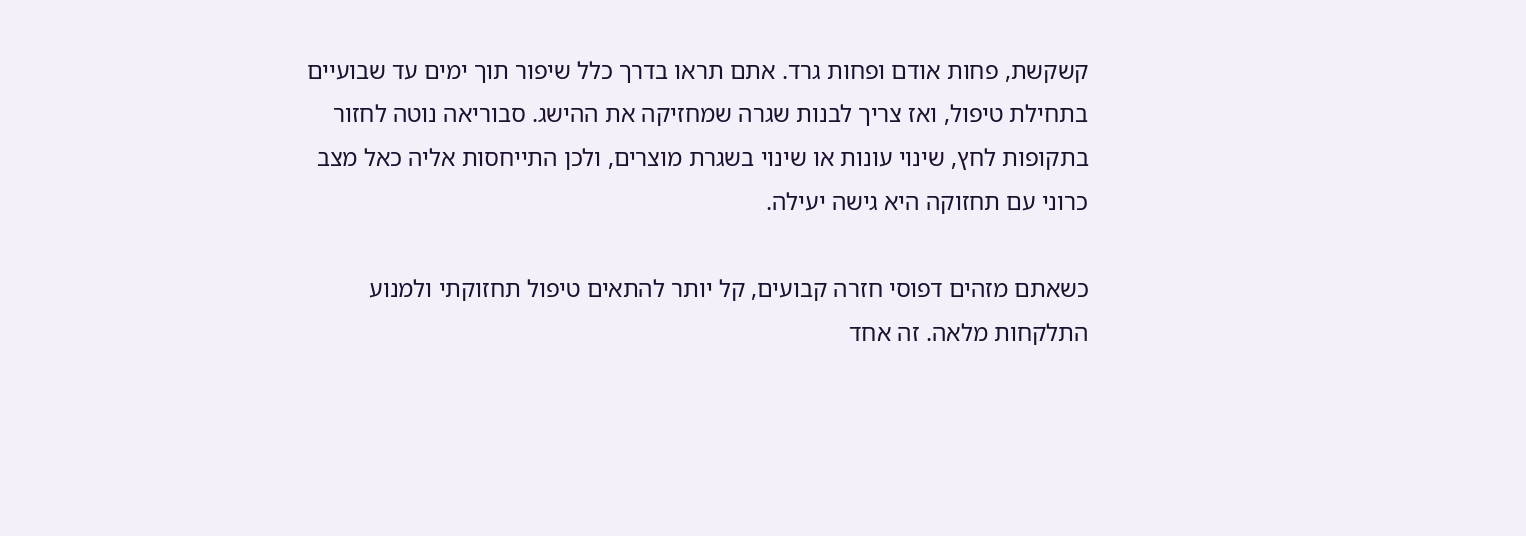קשקשת, פחות אודם ופחות גרד. אתם תראו בדרך כלל שיפור תוך ימים עד שבועיים בתחילת טיפול, ואז צריך לבנות שגרה שמחזיקה את ההישג. סבוריאה נוטה לחזור בתקופות לחץ, שינוי עונות או שינוי בשגרת מוצרים, ולכן התייחסות אליה כאל מצב כרוני עם תחזוקה היא גישה יעילה.

כשאתם מזהים דפוסי חזרה קבועים, קל יותר להתאים טיפול תחזוקתי ולמנוע התלקחות מלאה. זה אחד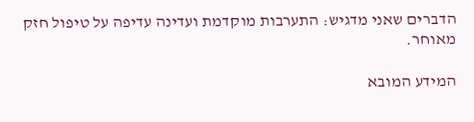הדברים שאני מדגיש: התערבות מוקדמת ועדינה עדיפה על טיפול חזק מאוחר.

המידע המובא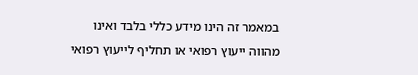במאמר זה הינו מידע כללי בלבד ואינו מהווה ייעוץ רפואי או תחליף לייעוץ רפואי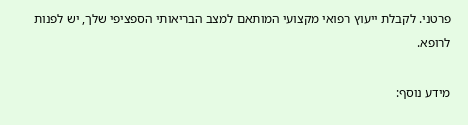פרטני. לקבלת ייעוץ רפואי מקצועי המותאם למצב הבריאותי הספציפי שלך, יש לפנות לרופא.

מידע נוסף: